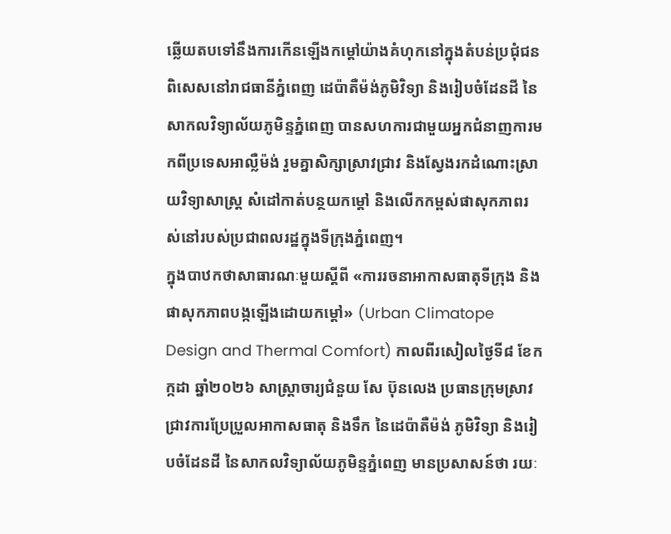ឆ្លើយតបទៅនឹងការកើនឡើងកម្ដៅយ៉ាងគំហុកនៅក្នុងតំបន់ប្រជុំជន ពិសេសនៅរាជធានីភ្នំពេញ ដេប៉ាតឺម៉ង់ភូមិវិទ្យា និងរៀបចំដែនដី នៃសាកលវិទ្យាល័យភូមិន្ទភ្នំពេញ បានសហការជាមួយអ្នកជំនាញការមកពីប្រទេសអាល្លឺម៉ង់ រួមគ្នាសិក្សាស្រាវជ្រាវ និងស្វែងរកដំណោះស្រាយវិទ្យាសាស្ត្រ សំដៅកាត់បន្ថយកម្ដៅ និងលើកកម្ពស់ផាសុកភាពរស់នៅរបស់ប្រជាពលរដ្ឋក្នុងទីក្រុងភ្នំពេញ។
ក្នុងបាឋកថាសាធារណៈមួយស្ដីពី «ការរចនាអាកាសធាតុទីក្រុង និងផាសុកភាពបង្កឡើងដោយកម្ដៅ» (Urban Climatope Design and Thermal Comfort) កាលពីរសៀលថ្ងៃទី៨ ខែកក្កដា ឆ្នាំ២០២៦ សាស្រ្តាចារ្យជំនួយ សែ ប៊ុនលេង ប្រធានក្រុមស្រាវជ្រាវការប្រែប្រួលអាកាសធាតុ និងទឹក នៃដេប៉ាតឺម៉ង់ ភូមិវិទ្យា និងរៀបចំដែនដី នៃសាកលវិទ្យាល័យភូមិន្ទភ្នំពេញ មានប្រសាសន៍ថា រយៈ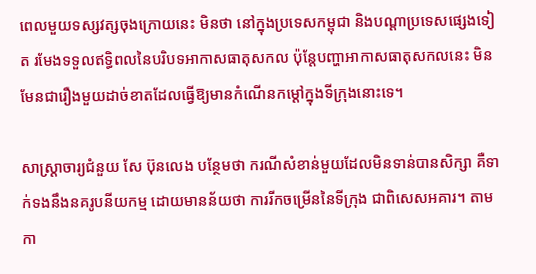ពេលមួយទស្សវត្សចុងក្រោយនេះ មិនថា នៅក្នុងប្រទេសកម្ពុជា និងបណ្ដាប្រទេសផ្សេងទៀត រមែងទទួលឥទ្ធិពលនៃបរិបទអាកាសធាតុសកល ប៉ុន្តែបញ្ហាអាកាសធាតុសកលនេះ មិនមែនជារឿងមួយដាច់ខាតដែលធ្វើឱ្យមានកំណើនកម្ដៅក្នុងទីក្រុងនោះទេ។

សាស្រ្តាចារ្យជំនួយ សែ ប៊ុនលេង បន្ថែមថា ករណីសំខាន់មួយដែលមិនទាន់បានសិក្សា គឺទាក់ទងនឹងនគរូបនីយកម្ម ដោយមានន័យថា ការរីកចម្រើននៃទីក្រុង ជាពិសេសអគារ។ តាមកា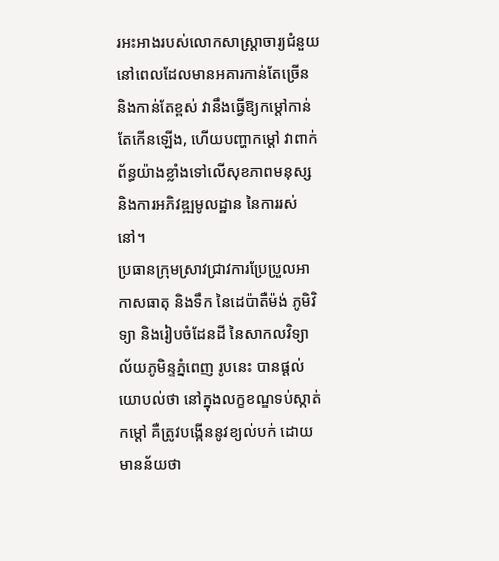រអះអាងរបស់លោកសាស្រ្តាចារ្យជំនួយ នៅពេលដែលមានអគារកាន់តែច្រើន និងកាន់តែខ្ពស់ វានឹងធ្វើឱ្យកម្ដៅកាន់តែកើនឡើង, ហើយបញ្ហាកម្ដៅ វាពាក់ព័ន្ធយ៉ាងខ្លាំងទៅលើសុខភាពមនុស្ស និងការអភិវឌ្ឍមូលដ្ឋាន នៃការរស់នៅ។
ប្រធានក្រុមស្រាវជ្រាវការប្រែប្រួលអាកាសធាតុ និងទឹក នៃដេប៉ាតឺម៉ង់ ភូមិវិទ្យា និងរៀបចំដែនដី នៃសាកលវិទ្យាល័យភូមិន្ទភ្នំពេញ រូបនេះ បានផ្តល់យោបល់ថា នៅក្នុងលក្ខខណ្ឌទប់ស្កាត់កម្ដៅ គឺត្រូវបង្កើននូវខ្យល់បក់ ដោយមានន័យថា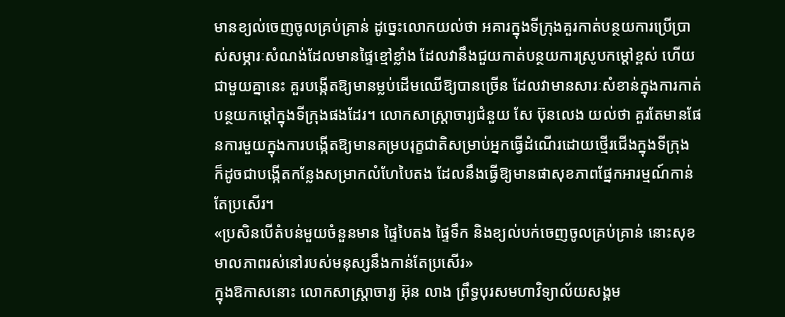មានខ្យល់ចេញចូលគ្រប់គ្រាន់ ដូច្នេះលោកយល់ថា អគារក្នុងទីក្រុងគួរកាត់បន្ថយការប្រើប្រាស់សម្ភារៈសំណង់ដែលមានផ្ទៃខ្មៅខ្លាំង ដែលវានឹងជួយកាត់បន្ថយការស្រូបកម្ដៅខ្ពស់ ហើយជាមួយគ្នានេះ គួរបង្កើតឱ្យមានម្លប់ដើមឈើឱ្យបានច្រើន ដែលវាមានសារៈសំខាន់ក្នុងការកាត់បន្ថយកម្ដៅក្នុងទីក្រុងផងដែរ។ លោកសាស្រ្តាចារ្យជំនួយ សែ ប៊ុនលេង យល់ថា គួរតែមានផែនការមួយក្នុងការបង្កើតឱ្យមានគម្របរុក្ខជាតិសម្រាប់អ្នកធ្វើដំណើរដោយថ្មើរជើងក្នុងទីក្រុង ក៏ដូចជាបង្កើតកន្លែងសម្រាកលំហែបៃតង ដែលនឹងធ្វើឱ្យមានផាសុខភាពផ្នែកអារម្មណ៍កាន់តែប្រសើរ។
«ប្រសិនបើតំបន់មួយចំនួនមាន ផ្ទៃបៃតង ផ្ទៃទឹក និងខ្យល់បក់ចេញចូលគ្រប់គ្រាន់ នោះសុខមាលភាពរស់នៅរបស់មនុស្សនឹងកាន់តែប្រសើរ»
ក្នុងឱកាសនោះ លោកសាស្ត្រាចារ្យ អ៊ុន លាង ព្រឹទ្ធបុរសមហាវិទ្យាល័យសង្គម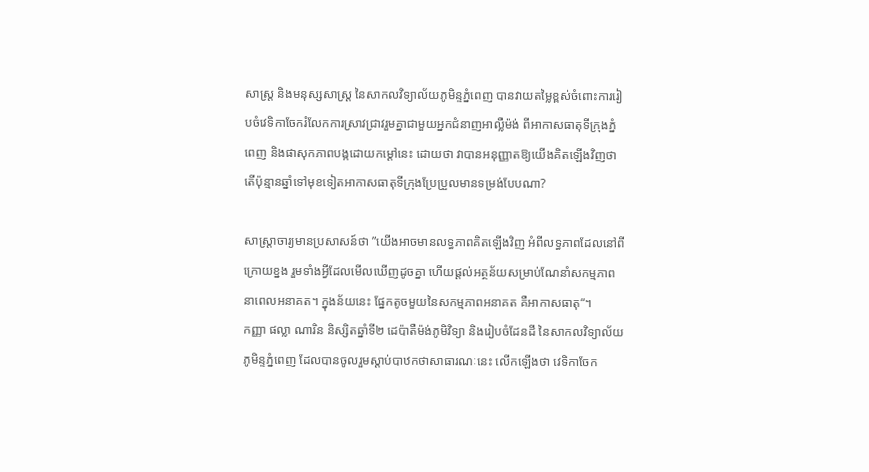សាស្ត្រ និងមនុស្សសាស្ត្រ នៃសាកលវិទ្យាល័យភូមិន្ទភ្នំពេញ បានវាយតម្លៃខ្ពស់ចំពោះការរៀបចំវេទិកាចែករំលែកការស្រាវជ្រាវរួមគ្នាជាមួយអ្នកជំនាញអាល្លឺម៉ង់ ពីអាកាសធាតុទីក្រុងភ្នំពេញ និងផាសុកភាពបង្កដោយកម្តៅនេះ ដោយថា វាបានអនុញ្ញាតឱ្យយើងគិតឡើងវិញថា តើប៉ុន្មានឆ្នាំទៅមុខទៀតអាកាសធាតុទីក្រុងប្រែប្រួលមានទម្រង់បែបណា?

សាស្ត្រាចារ្យមានប្រសាសន៍ថា ”យើងអាចមានលទ្ធភាពគិតឡើងវិញ អំពីលទ្ធភាពដែលនៅពីក្រោយខ្នង រួមទាំងអ្វីដែលមើលឃើញដូចគ្នា ហើយផ្ដល់អត្ថន័យសម្រាប់ណែនាំសកម្មភាពនាពេលអនាគត។ ក្នុងន័យនេះ ផ្នែកតូចមួយនៃសកម្មភាពអនាគត គឺអាកាសធាតុ“។
កញ្ញា ផល្លា ណារិន និស្សិតឆ្នាំទី២ ដេប៉ាតឺម៉ង់ភូមិវិទ្យា និងរៀបចំដែនដី នៃសាកលវិទ្យាល័យភូមិន្ទភ្នំពេញ ដែលបានចូលរួមស្តាប់បាឋកថាសាធារណៈនេះ លើកឡើងថា វេទិកាចែក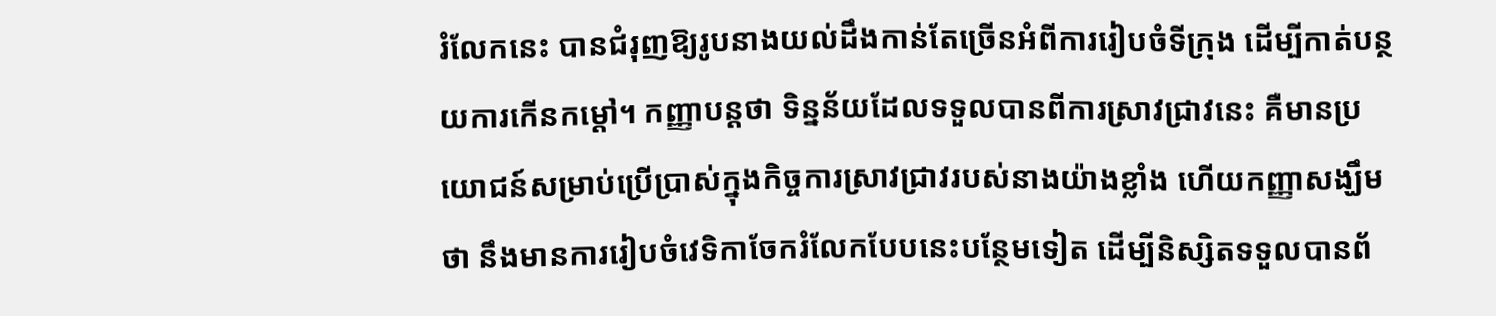រំលែកនេះ បានជំរុញឱ្យរូបនាងយល់ដឹងកាន់តែច្រើនអំពីការរៀបចំទីក្រុង ដើម្បីកាត់បន្ថយការកើនកម្ដៅ។ កញ្ញាបន្តថា ទិន្នន័យដែលទទួលបានពីការស្រាវជ្រាវនេះ គឺមានប្រយោជន៍សម្រាប់ប្រើប្រាស់ក្នុងកិច្ចការស្រាវជ្រាវរបស់នាងយ៉ាងខ្លាំង ហើយកញ្ញាសង្ឃឹមថា នឹងមានការរៀបចំវេទិកាចែករំលែកបែបនេះបន្ថែមទៀត ដើម្បីនិស្សិតទទួលបានព័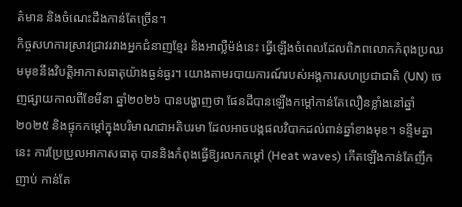ត៌មាន និងចំណេះដឹងកាន់តែច្រើន។
កិច្ចសហការស្រាវជ្រាវរវាងអ្នកជំនាញខ្មែរ និងអាល្លឺម៉ង់នេះ ធ្វើឡើងចំពេលដែលពិភពលោកកំពុងប្រឈមមុខនឹងវិបត្តិអាកាសធាតុយ៉ាងធ្ងន់ធ្ងរ។ យោងតាមរបាយការណ៍របស់អង្គការសហប្រជាជាតិ (UN) ចេញផ្សាយកាលពីខែមីនា ឆ្នាំ២០២៦ បានបង្ហាញថា ផែនដីបានឡើងកម្ដៅកាន់តែលឿនខ្លាំងនៅឆ្នាំ២០២៥ និងផ្ទុកកម្ដៅក្នុងបរិមាណជាអតិបរមា ដែលអាចបង្កផលវិបាកដល់ពាន់ឆ្នាំខាងមុខ។ ទន្ទឹមគ្នានេះ ការប្រែប្រួលអាកាសធាតុ បាននិងកំពុងធ្វើឱ្យរលកកម្ដៅ (Heat waves) កើតឡើងកាន់តែញឹកញាប់ កាន់តែ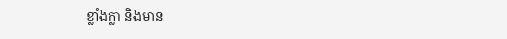ខ្លាំងក្លា និងមាន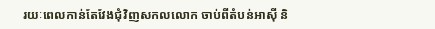រយៈពេលកាន់តែវែងជុំវិញសកលលោក ចាប់ពីតំបន់អាស៊ី និ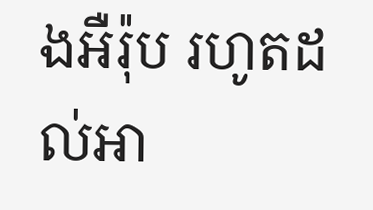ងអឺរ៉ុប រហូតដល់អា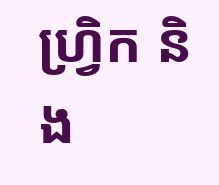ហ្វ្រិក និង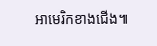អាមេរិកខាងជើង៕